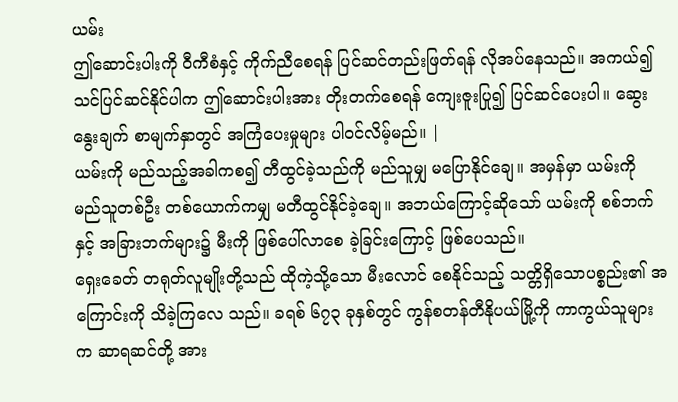ယမ်း
ဤဆောင်းပါးကို ဝီကီစံနှင့် ကိုက်ညီစေရန် ပြင်ဆင်တည်းဖြတ်ရန် လိုအပ်နေသည်။ အကယ်၍သင်ပြင်ဆင်နိုင်ပါက ဤဆောင်းပါးအား တိုးတက်စေရန် ကျေးဇူးပြု၍ ပြင်ဆင်ပေးပါ။ ဆွေးနွေးချက် စာမျက်နှာတွင် အကြံပေးမှုများ ပါဝင်လိမ့်မည်။ |
ယမ်းကို မည်သည့်အခါကစ၍ တီထွင်ခဲ့သည်ကို မည်သူမျှ မပြောနိုင်ချေ။ အမှန်မှာ ယမ်းကို မည်သူတစ်ဦး တစ်ယောက်ကမျှ မတီထွင်နိုင်ခဲ့ချေ။ အဘယ်ကြောင့်ဆိုသော် ယမ်းကို စစ်ဘက်နှင့် အခြားဘက်များ၌ မီးကို ဖြစ်ပေါ်လာစေ ခဲ့ခြင်းကြောင့် ဖြစ်ပေသည်။
ရှေးခေတ် တရုတ်လူမျိုးတို့သည် ထိုကဲ့သို့သော မီးလောင် စေနိုင်သည့် သတ္တိရှိသောပစ္စည်း၏ အကြောင်းကို သိခဲ့ကြလေ သည်။ ခရစ် ၆၇၃ ခုနှစ်တွင် ကွန်စတန်တီနိုပယ်မြို့ကို ကာကွယ်သူများက ဆာရဆင်တို့ အား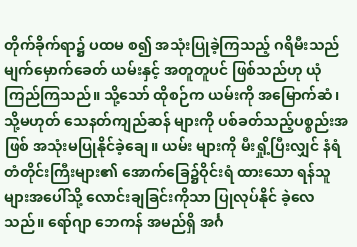တိုက်ခိုက်ရာ၌ ပထမ စ၍ အသုံးပြုခဲ့ကြသည့် ဂရိမီးသည် မျက်မှောက်ခေတ် ယမ်းနှင့် အတူတူပင် ဖြစ်သည်ဟု ယုံကြည်ကြသည်။ သို့သော် ထိုစဉ်က ယမ်းကို အမြောက်ဆံ၊ သို့မဟုတ် သေနတ်ကျည်ဆန် များကို ပစ်ခတ်သည့်ပစ္စည်းအဖြစ် အသုံးမပြုနိုင်ခဲ့ချေ။ ယမ်း များကို မီးရှို့ပြီးလျှင် နံရံတံတိုင်းကြီးများ၏ အောက်ခြေ၌ဝိုင်းရံ ထားသော ရန်သူများအပေါ်သို့ လောင်းချခြင်းကိုသာ ပြုလုပ်နိုင် ခဲ့လေသည်။ ရော်ဂျာ ဘေကန် အမည်ရှိ အင်္ဂ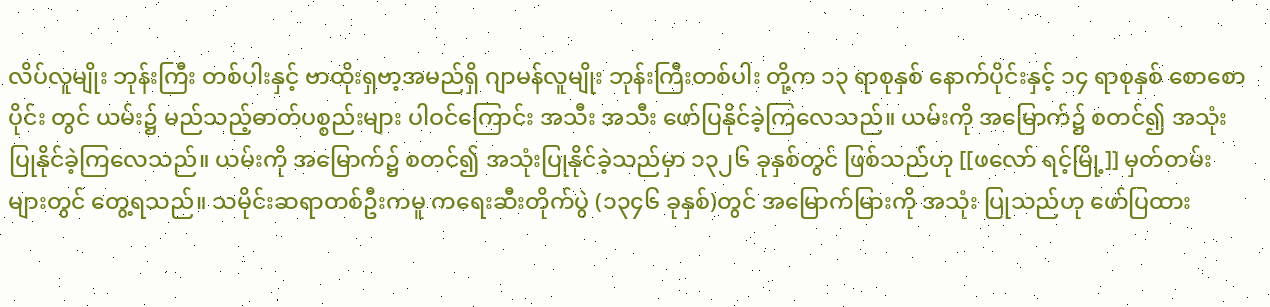လိပ်လူမျိုး ဘုန်းကြီး တစ်ပါးနှင့် ဗာထိုးရှဗာ့အမည်ရှိ ဂျာမန်လူမျိုး ဘုန်းကြီးတစ်ပါး တို့က ၁၃ ရာစုနှစ် နောက်ပိုင်းနှင့် ၁၄ ရာစုနှစ် စောစောပိုင်း တွင် ယမ်း၌ မည်သည့်ဓာတ်ပစ္စည်းများ ပါဝင်ကြောင်း အသီး အသီး ဖော်ပြနိုင်ခဲ့ကြလေသည်။ ယမ်းကို အမြောက်၌ စတင်၍ အသုံးပြုနိုင်ခဲ့ကြလေသည်။ ယမ်းကို အမြောက်၌ စတင်၍ အသုံးပြုနိုင်ခဲ့သည်မှာ ၁၃၂၆ ခုနှစ်တွင် ဖြစ်သည်ဟု [[ဖလော် ရင့်မြို့]] မှတ်တမ်းများတွင် တွေ့ရသည်။ သမိုင်းဆရာတစ်ဦးကမူ ကရေးဆီးတိုက်ပွဲ (၁၃၄၆ ခုနှစ်)တွင် အမြောက်မြားကို အသုံး ပြုသည်ဟု ဖော်ပြထား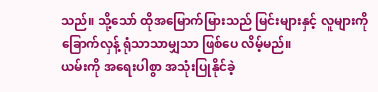သည်။ သို့သော် ထိုအမြောက်မြားသည် မြင်းများနှင့် လူများကို ခြောက်လှန့် ရုံသာသာမျှသာ ဖြစ်ပေ လိမ့်မည်။
ယမ်းကို အရေးပါစွာ အသုံးပြုနိုင်ခဲ့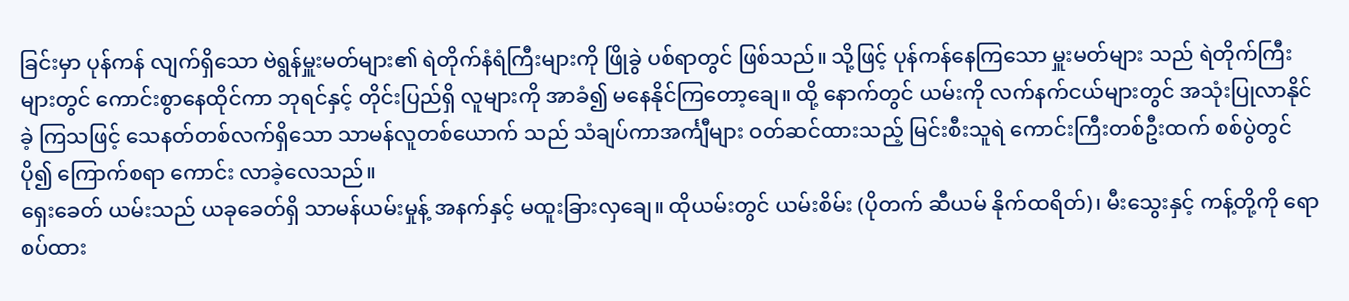ခြင်းမှာ ပုန်ကန် လျက်ရှိသော ဗဲရွန်မှူးမတ်များ၏ ရဲတိုက်နံရံကြီးများကို ဖြိုခွဲ ပစ်ရာတွင် ဖြစ်သည်။ သို့ဖြင့် ပုန်ကန်နေကြသော မှူးမတ်များ သည် ရဲတိုက်ကြီးများတွင် ကောင်းစွာနေထိုင်ကာ ဘုရင်နှင့် တိုင်းပြည်ရှိ လူများကို အာခံ၍ မနေနိုင်ကြတော့ချေ။ ထို့ နောက်တွင် ယမ်းကို လက်နက်ငယ်များတွင် အသုံးပြုလာနိုင်ခဲ့ ကြသဖြင့် သေနတ်တစ်လက်ရှိသော သာမန်လူတစ်ယောက် သည် သံချပ်ကာအင်္ကျီများ ဝတ်ဆင်ထားသည့် မြင်းစီးသူရဲ ကောင်းကြီးတစ်ဦးထက် စစ်ပွဲတွင် ပို၍ ကြောက်စရာ ကောင်း လာခဲ့လေသည်။
ရှေးခေတ် ယမ်းသည် ယခုခေတ်ရှိ သာမန်ယမ်းမှုန့် အနက်နှင့် မထူးခြားလှချေ။ ထိုယမ်းတွင် ယမ်းစိမ်း (ပိုတက် ဆီယမ် နိုက်ထရိတ်)၊ မီးသွေးနှင့် ကန့်တို့ကို ရောစပ်ထား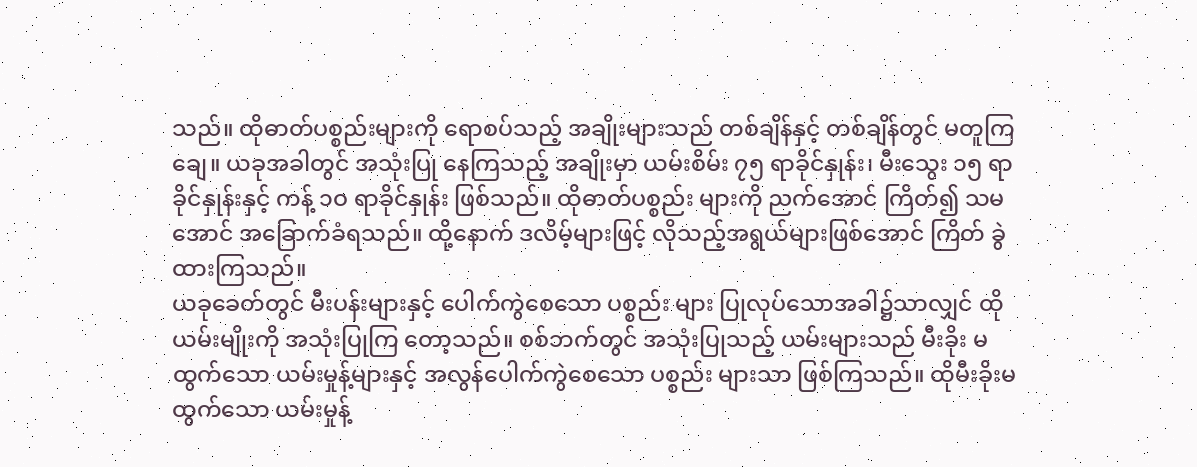သည်။ ထိုဓာတ်ပစ္စည်းများကို ရောစပ်သည့် အချိုးများသည် တစ်ချိန်နှင့် တစ်ချိန်တွင် မတူကြချေ။ ယခုအခါတွင် အသုံးပြု နေကြသည့် အချိုးမှာ ယမ်းစိမ်း ၇၅ ရာခိုင်နှုန်း၊ မီးသွေး ၁၅ ရာခိုင်နှုန်းနှင့် ကန့် ၁ဝ ရာခိုင်နှုန်း ဖြစ်သည်။ ထိုဓာတ်ပစ္စည်း များကို ညက်အောင် ကြိတ်၍ သမအောင် အခြောက်ခံရသည်။ ထို့နောက် ဒလိမ့်များဖြင့် လိုသည့်အရွယ်များဖြစ်အောင် ကြိတ် ခွဲထားကြသည်။
ယခုခေတ်တွင် မီးပန်းများနှင့် ပေါက်ကွဲစေသော ပစ္စည်း များ ပြုလုပ်သောအခါ၌သာလျှင် ထိုယမ်းမျိုးကို အသုံးပြုကြ တော့သည်။ စစ်ဘက်တွင် အသုံးပြုသည့် ယမ်းများသည် မီးခိုး မထွက်သော ယမ်းမှုန့်များနှင့် အလွန်ပေါက်ကွဲစေသော ပစ္စည်း များသာ ဖြစ်ကြသည်။ ထိုမီးခိုးမထွက်သော ယမ်းမှုန့်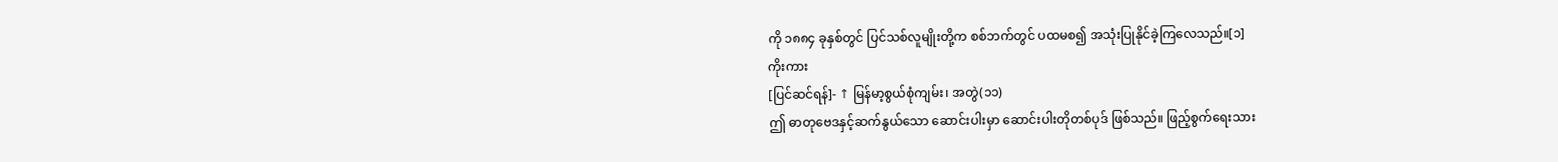ကို ၁၈၈၄ ခုနှစ်တွင် ပြင်သစ်လူမျိုးတို့က စစ်ဘက်တွင် ပထမစ၍ အသုံးပြုနိုင်ခဲ့ကြလေသည်။[၁]
ကိုးကား
[ပြင်ဆင်ရန်]- ↑ မြန်မာ့စွယ်စုံကျမ်း၊ အတွဲ(၁၁)
ဤ ဓာတုဗေဒနှင့်ဆက်နွယ်သော ဆောင်းပါးမှာ ဆောင်းပါးတိုတစ်ပုဒ် ဖြစ်သည်။ ဖြည့်စွက်ရေးသား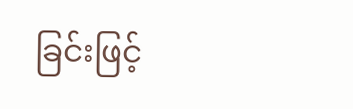ခြင်းဖြင့်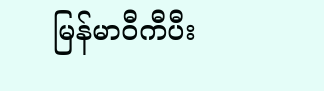မြန်မာဝီကီပီး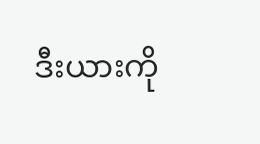ဒီးယားကို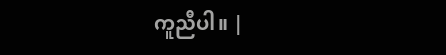ကူညီပါ။ |